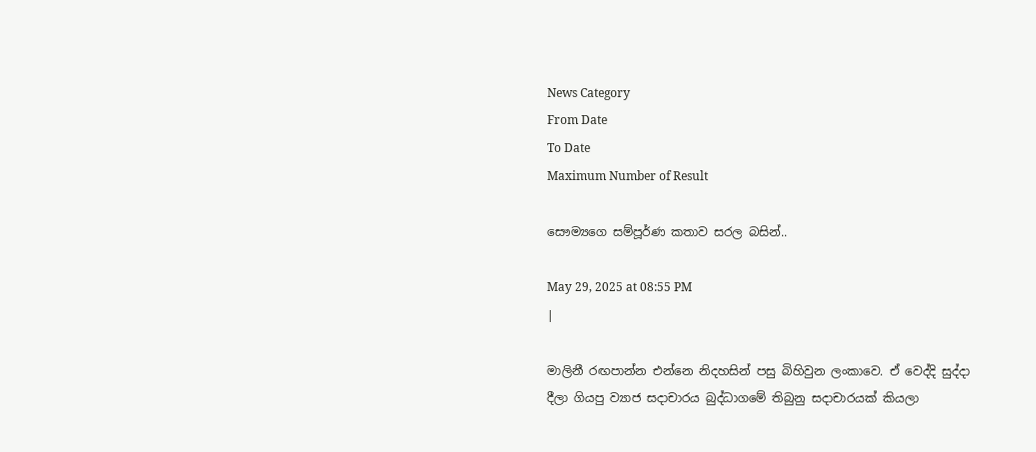News Category
From Date
To Date
Maximum Number of Result

සෞම්‍යගෙ සම්පූර්ණ කතාව සරල බසින්..

May 29, 2025 at 08:55 PM
|

මාලිනී රඟපාන්න එන්නෙ නිදහසින් පසු බිහිවුන ලංකාවෙ. ඒ වෙද්දි සුද්දා දීලා ගියපු ව්‍යාජ සදාචාරය බුද්ධාගමේ තිබුනු සදාචාරයක් කියලා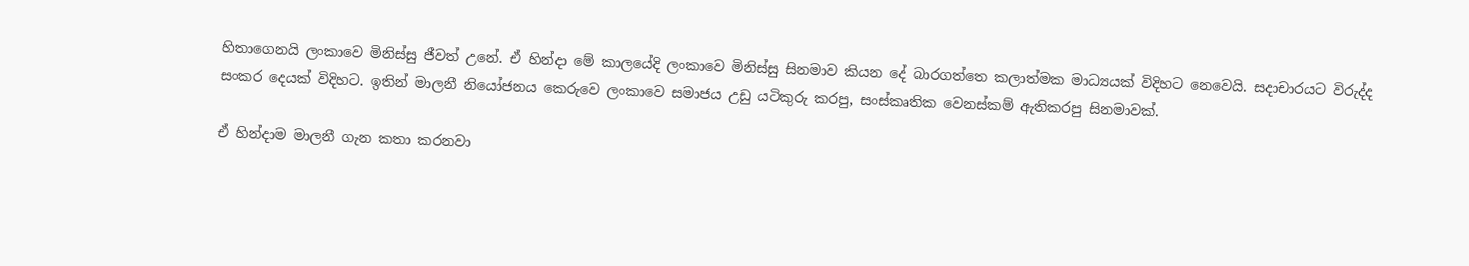හිතාගෙනයි ලංකාවෙ මිනිස්සු ජීවත් උනේ. ඒ හින්දා මේ කාලයේදි ලංකාවෙ මිනිස්සු සිනමාව කියන දේ බාරගත්තෙ කලාත්මක මාධ්‍යයක් විදිහට නෙවෙයි. සදාචාරයට විරුද්ද සංකර දෙයක් විදිහට. ඉතින් මාලනී නියෝජනය කෙරුවෙ ලංකාවෙ සමාජය උඩු යටිකුරු කරපු, සංස්කෘතික වෙනස්කම් ඇතිකරපු සිනමාවක්.

ඒ හින්දාම මාලනී ගැන කතා කරනවා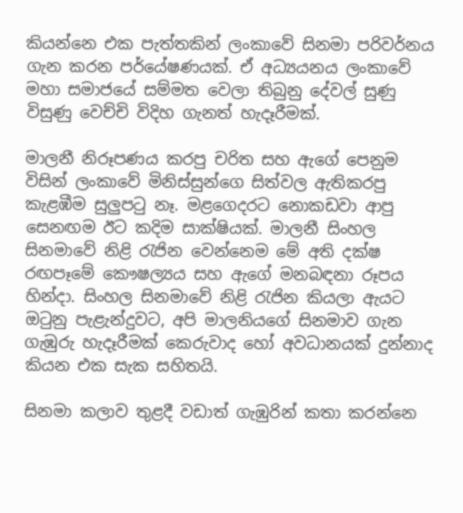කියන්නෙ එක පැත්තකින් ලංකාවේ සිනමා පරිවර්නය ගැන කරන පර්යේෂණයක්. ඒ අධ්‍යයනය ලංකාවේ මහා සමාජයේ සම්මත වෙලා තිබුනු දේවල් සුණු විසුණු වෙච්චි විදිහ ගැනත් හැදෑරීමක්.

මාලනී නිරූපණය කරපු චරිත සහ ඇගේ පෙනුම විසින් ලංකාවේ මිනිස්සුන්ගෙ සිත්වල ඇතිකරපු කැළඹීම සුලුපටු නෑ. මළගෙදරට නොකඩවා ආපු සෙනඟම ඊට කදිම සාක්ෂියක්. මාලනී සිංහල සිනමාවේ නිළි රැජින වෙන්නෙම මේ අති දක්ෂ රඟපෑමේ කෞෂල්‍යය සහ ඇගේ මනබඳනා රූපය හින්දා. සිංහල සිනමාවේ නිළි රැජින කියලා ඇයට ඔටුනු පැළැන්දුවට, අපි මාලනියගේ සිනමාව ගැන ගැඹුරු හැදෑරීමක් කෙරුවාද හෝ අවධානයක් දුන්නාද කියන එක සැක සහිතයි.

සිනමා කලාව තුළදී වඩාත් ගැඹුරින් කතා කරන්නෙ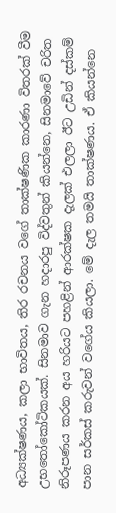අධ්‍යක්ෂණය, කලා භාවිතය, තිර රචනය වගේ තාක්ෂණික කාරණා විතරක් වීම උභතෝකෝටිකයක්. සිනමාව ගැන හදාරපු විද්වතුන් කියන්නෙ, සිනමාවේ චරිත නිරූපණය කරන අය හරියට පහළින් ආරක්ෂක දැලක් එලලා ඊට උඩින් දස්කම් පාන සර්කස් කරුවන් වගේය කියලා. මේ දැල තමයි තාක්ෂණය. ඒ කියන්නෙ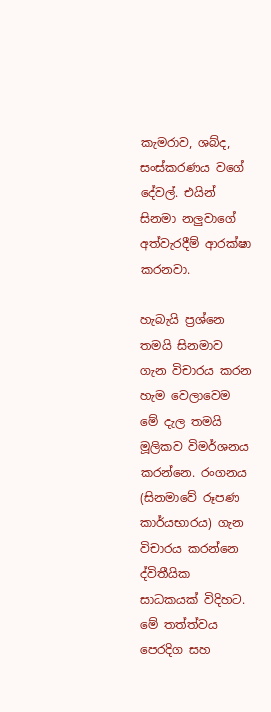කැමරාව, ශබ්ද, සංස්කරණය වගේ දේවල්. එයින් සිනමා නලුවාගේ අත්වැරදීම් ආරක්ෂා කරනවා.

හැබැයි ප්‍රශ්නෙ තමයි සිනමාව ගැන විචාරය කරන හැම වෙලාවෙම මේ දැල තමයි මූලිකව විමර්ශනය කරන්නෙ. රංගනය (සිනමාවේ රූපණ කාර්යභාරය) ගැන විචාරය කරන්නෙ ද්විතීයික සාධකයක් විදිහට. මේ තත්ත්වය පෙරදිග සහ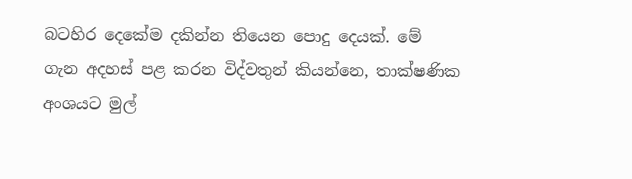බටහිර දෙකේම දකින්න තියෙන පොදු දෙයක්. මේ ගැන අදහස් පළ කරන විද්වතුන් කියන්නෙ, තාක්ෂණික අංශයට මුල්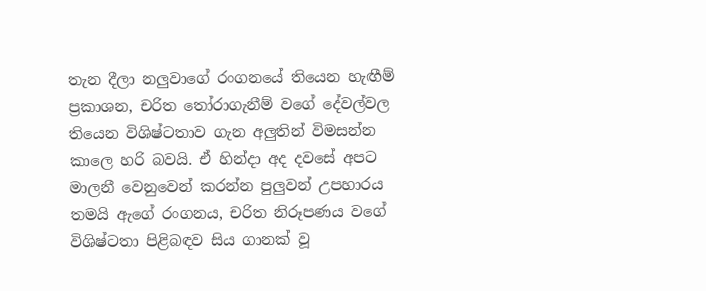තැන දීලා නලුවාගේ රංගනයේ තියෙන හැඟීම් ප්‍රකාශන, චරිත තෝරාගැනීම් වගේ දේවල්වල තියෙන විශිෂ්ටතාව ගැන අලුතින් විමසන්න කාලෙ හරි බවයි. ඒ හින්දා අද දවසේ අපට මාලනී වෙනුවෙන් කරන්න පුලුවන් උපහාරය තමයි ඇගේ රංගනය, චරිත නිරූපණය වගේ විශිෂ්ටතා පිළිබඳව සිය ගානක් වූ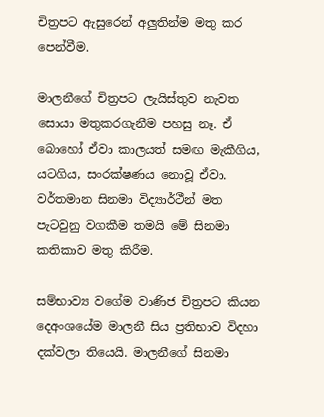චිත්‍රපට ඇසුරෙන් අලුතින්ම මතු කර පෙන්වීම.

මාලනීගේ චිත්‍රපට ලැයිස්තුව නැවත සොයා මතුකරගැනීම පහසු නෑ. ඒ බොහෝ ඒවා කාලයත් සමඟ මැකීගිය, යටගිය, සංරක්ෂණය නොවූ ඒවා. වර්තමාන සිනමා විද්‍යාර්ථීන් මත පැටවුනු වගකීම තමයි මේ සිනමා කතිකාව මතු කිරීම.

සම්භාව්‍ය වගේම වාණිජ චිත්‍රපට කියන දෙඅංශයේම මාලනී සිය ප්‍රතිභාව විදහා දක්වලා තියෙයි. මාලනීගේ සිනමා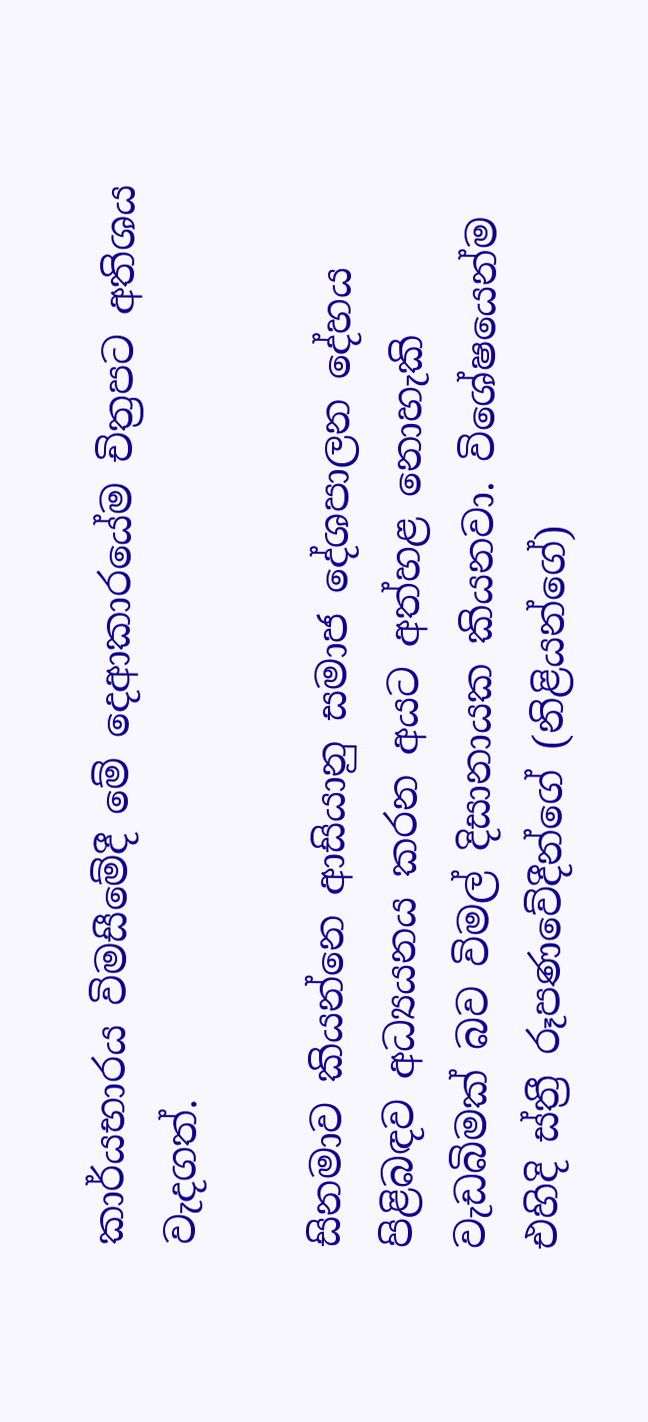කාර්යභාරය විමසීමේදී මේ දෙආකාරයේම චිත්‍රපට අතිශය වැදගත්.

සිනමාව කියන්නෙ ආසියානු සමාජ දේශපාලන දේහය පිළිබඳව අධ්‍යයනය කරන අයට අත්හළ නොහැකි වැඩබිමක් බව විමල් දිසානායක කියනවා. විශේෂයෙන්ම එහිදි ස්ත්‍රී රූපණවේදීන්ගේ (නිළියන්ගේ)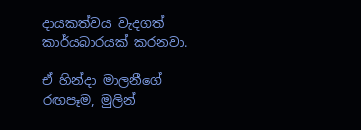දායකත්වය වැදගත් කාර්යබාරයක් කරනවා.

ඒ හින්දා මාලනීගේ රඟපෑම, මුලින්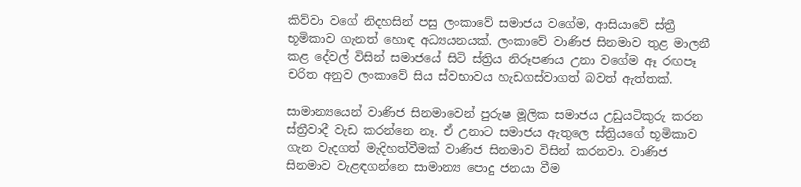කිව්වා වගේ නිදහසින් පසු ලංකාවේ සමාජය වගේම, ආසියාවේ ස්ත්‍රී භූමිකාව ගැනත් හොඳ අධ්‍යයනයක්. ලංකාවේ වාණිජ සිනමාව තුළ මාලනී කළ දේවල් විසින් සමාජයේ සිටි ස්ත්‍රිය නිරූපණය උනා වගේම ඈ රඟපෑ චරිත අනුව ලංකාවේ සිය ස්වභාවය හැඩගස්වාගත් බවත් ඇත්තක්.

සාමාන්‍යයෙන් වාණිජ සිනමාවෙන් පුරුෂ මූලික සමාජය උඩුයටිකුරු කරන ස්ත්‍රීවාදී වැඩ කරන්නෙ නෑ. ඒ උනාට සමාජය ඇතුලෙ ස්ත්‍රියගේ භූමිකාව ගැන වැදගත් මැදිහත්වීමක් වාණිජ සිනමාව විසින් කරනවා. වාණිජ සිනමාව වැළඳගන්නෙ සාමාන්‍ය පොදු ජනයා වීම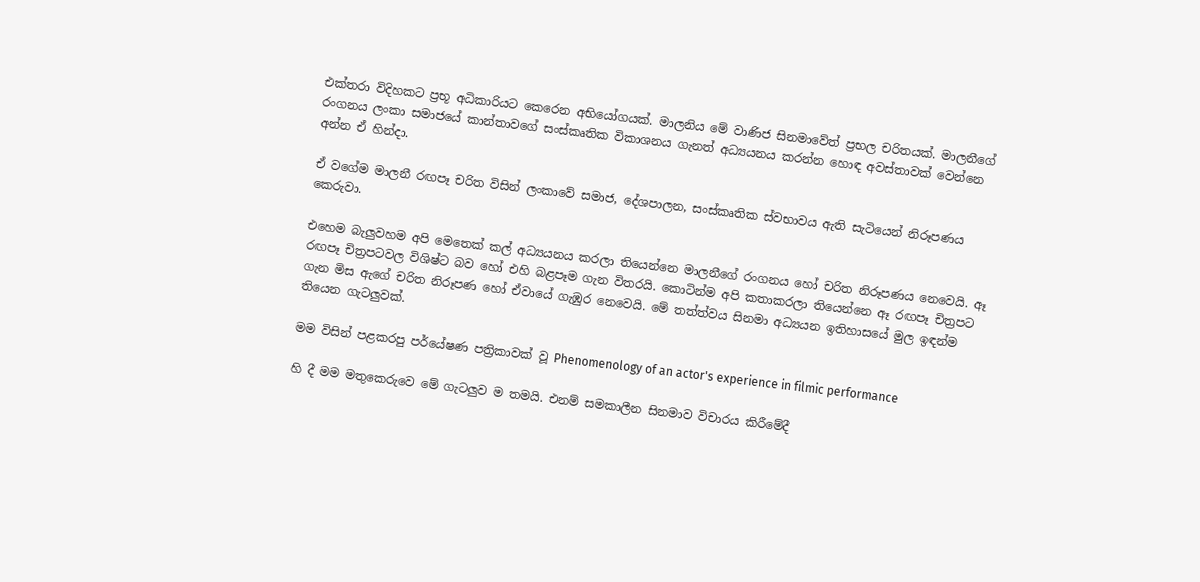එක්තරා විදිහකට ප්‍රභූ අධිකාරියට කෙරෙන අභියෝගයක්. මාලනිය මේ වාණිජ සිනමාවේත් ප්‍රභල චරිතයක්. මාලනීගේ රංගනය ලංකා සමාජයේ කාන්තාවගේ සංස්කෘතික විකාශනය ගැනත් අධ්‍යයනය කරන්න හොඳ අවස්තාවක් වෙන්නෙ අන්න ඒ හින්දා.

ඒ වගේම මාලනී රඟපෑ චරිත විසින් ලංකාවේ සමාජ, දේශපාලන, සංස්කෘතික ස්වභාවය ඇති සැටියෙන් නිරූපණය කෙරුවා.

එහෙම බැලුවහම අපි මෙතෙක් කල් අධ්‍යයනය කරලා තියෙන්නෙ මාලනීගේ රංගනය හෝ චරිත නිරූපණය නෙවෙයි. ඈ රඟපෑ චිත්‍රපටවල විශිෂ්ට බව හෝ එහි බළපෑම ගැන විතරයි. කොටින්ම අපි කතාකරලා තියෙන්නෙ ඈ රඟපෑ චිත්‍රපට ගැන මිස ඇගේ චරිත නිරූපණ හෝ ඒවායේ ගැඹුර නෙවෙයි. මේ තත්ත්වය සිනමා අධ්‍යයන ඉතිහාසයේ මුල ඉඳන්ම තියෙන ගැටලුවක්.

මම විසින් පළකරපු පර්යේෂණ පත්‍රිකාවක් වූ Phenomenology of an actor's experience in filmic performance

හි දී මම මතුකෙරුවෙ මේ ගැටලුව ම තමයි. එනම් සමකාලීන සිනමාව විචාරය කිරීමේදී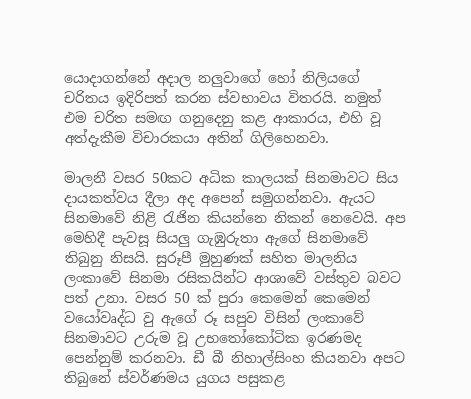යොදාගන්නේ අදාල නලුවාගේ හෝ නිලියගේ චරිතය ඉදිරිපත් කරන ස්වභාවය විතරයි. නමුත් එම චරිත සමඟ ගනුදෙනු කළ ආකාරය, එහි වූ අත්දැකීම විචාරකයා අතින් ගිලිහෙනවා.

මාලනී වසර 50කට අධික කාලයක් සිනමාවට සිය දායකත්වය දීලා අද අපෙන් සමුගන්නවා. ඇයට සිනමාවේ නිළි රැජින කියන්නෙ නිකන් නෙවෙයි. අප මෙහිදී පැවසූ සියලු ගැඹුරුතා ඇගේ සිනමාවේ තිබුනු නිසයි. සුරූපී මුහුණක් සහිත මාලනිය ලංකාවේ සිනමා රසිකයින්ට ආශාවේ වස්තුව බවට පත් උනා. වසර 50 ක් පුරා කෙමෙන් කෙමෙන් වයෝවෘද්ධ වු ඇගේ රූ සපුව විසින් ලංකාවේ සිනමාවට උරුම වූ උභතෝකෝටික ඉරණමද පෙන්නුම් කරනවා. ඩී බී නිහාල්සිංහ කියනවා අපට තිබුනේ ස්වර්ණමය යුගය පසුකළ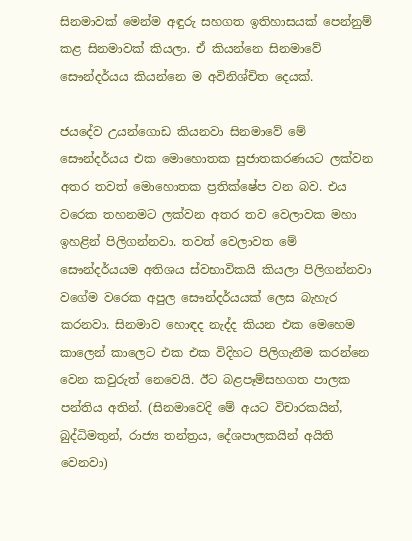සිනමාවක් මෙන්ම අඳුරු සහගත ඉතිහාසයක් පෙන්නුම් කළ සිනමාවක් කියලා. ඒ කියන්නෙ සිනමාවේ සෞන්දර්යය කියන්නෙ ම අවිනිශ්චිත දෙයක්.

ජයදේව උයන්ගොඩ කියනවා සිනමාවේ මේ සෞන්දර්යය එක මොහොතක සුජාතකරණයට ලක්වන අතර තවත් මොහොතක ප්‍රතික්ෂේප වන බව. එය වරෙක තහනමට ලක්වන අතර තව වෙලාවක මහා ඉහළින් පිලිගන්නවා. තවත් වෙලාවත මේ සෞන්දර්යයම අතිශය ස්වභාවිකයි කියලා පිලිගන්නවා වගේම වරෙක අපුල සෞන්දර්යයක් ලෙස බැහැර කරනවා. සිනමාව හොඳද නැද්ද කියන එක මෙහෙම කාලෙන් කාලෙට එක එක විදිහට පිලිගැනීම කරන්නෙ වෙන කවුරුත් නෙවෙයි. ඊට බළපෑම්සහගත පාලක පන්තිය අතින්. (සිනමාවෙදි මේ අයට විචාරකයින්, බුද්ධිමතුන්, රාජ්‍ය තන්ත්‍රය, දේශපාලකයින් අයිති වෙනවා)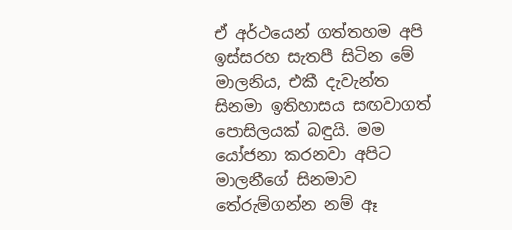ඒ අර්ථයෙන් ගත්තහම අපි ඉස්සරහ සැතපී සිටින මේ මාලනිය, එකී දැවැන්ත සිනමා ඉතිහාසය සඟවාගත් පොසිලයක් බඳුයි. මම යෝජනා කරනවා අපිට මාලනීගේ සිනමාව තේරුම්ගන්න නම් ඈ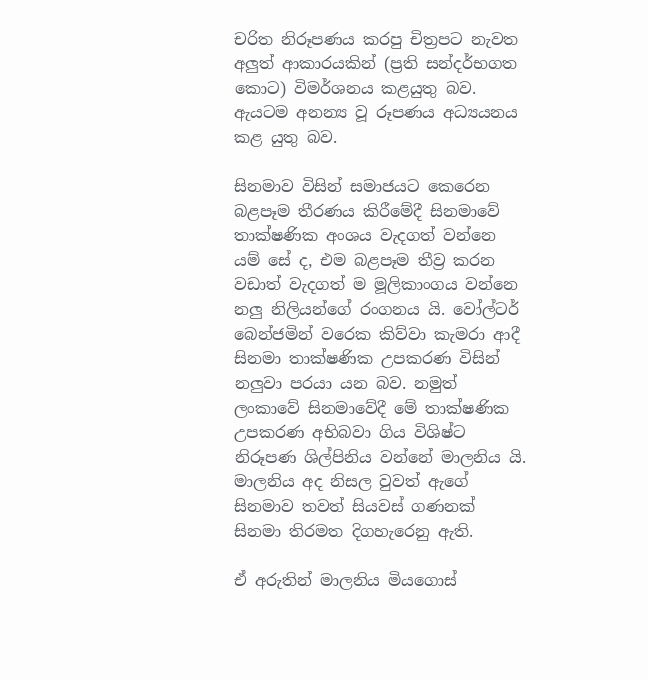චරිත නිරූපණය කරපු චිත්‍රපට නැවත අලුත් ආකාරයකින් (ප්‍රති සන්දර්භගත කොට) විමර්ශනය කළයුතු බව. ඇයටම අනන්‍ය වූ රූපණය අධ්‍යයනය කළ යුතු බව.

සිනමාව විසින් සමාජයට කෙරෙන බළපෑම තීරණය කිරීමේදී සිනමාවේ තාක්ෂණික අංශය වැදගත් වන්නෙ යම් සේ ද, එම බළපෑම තීව්‍ර කරන වඩාත් වැදගත් ම මූලිකාංගය වන්නෙ නලු නිලියන්ගේ රංගනය යි. වෝල්ටර් බෙන්ජමින් වරෙක කිව්වා කැමරා ආදී සිනමා තාක්ෂණික උපකරණ විසින් නලුවා පරයා යන බව. නමුත් ලංකාවේ සිනමාවේදී මේ තාක්ෂණික උපකරණ අභිබවා ගිය විශිෂ්ට නිරූපණ ශිල්පිනිය වන්නේ මාලනිය යි. මාලනිය අද නිසල වුවත් ඇගේ සිනමාව තවත් සියවස් ගණනක් සිනමා තිරමත දිගහැරෙනු ඇති.

ඒ අරුතින් මාලනිය මියගොස්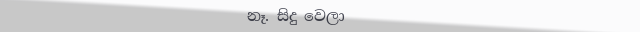නෑ. සිදු වෙලා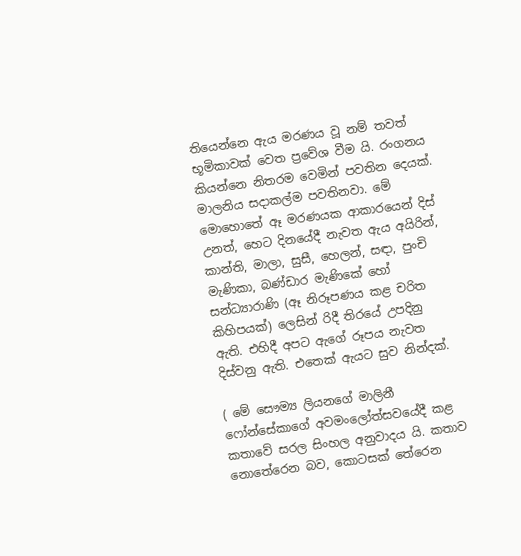තියෙන්නෙ ඇය මරණය වූ නම් තවත් භූමිකාවක් වෙත ප්‍රවේශ වීම යි. රංගනය කියන්නෙ නිතරම වෙමින් පවතින දෙයක්. මාලනිය සදාකල්ම පවතිනවා. මේ මොහොතේ ඈ මරණයක ආකාරයෙන් දිස් උනත්, හෙට දිනයේදී නැවත ඇය අයිරින්, කාන්ති, මාලා, සුසී, හෙලන්, සඳා, පුංචි මැණිකා, බණ්ඩාර මැණිකේ හෝ සන්ධ්‍යාරාණි (ඈ නිරූපණය කළ චරිත කිහිපයක්) ලෙසින් රිදී තිරයේ උපදිනු ඇති. එහිදී අපට ඇගේ රූපය නැවත දිස්වනු ඇති. එතෙක් ඇයට සුව නින්දක්.

( මේ සෞම්‍ය ලියනගේ මාලිනී ෆෝන්සේකාගේ අවමංලෝත්සවයේදී කළ කතාවේ සරල සිංහල අනුවාදය යි. කතාව නොතේරෙන බව, කොටසක් තේරෙන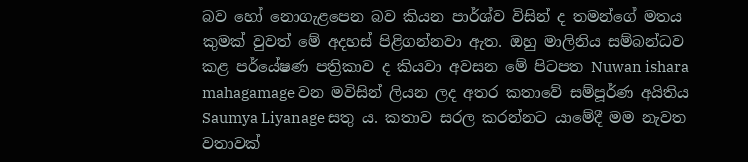බව හෝ නොගැළපෙන බව කියන පාර්ශ්ව විසින් ද තමන්ගේ මතය කුමක් වුවත් මේ අදහස් පිළිගන්නවා ඇත. ඔහු මාලිනිය සම්බන්ධව කළ පර්යේෂණ පත්‍රිකාව ද කියවා අවසන මේ පිටපත Nuwan ishara mahagamage වන මවිසින් ලියන ලද අතර කතාවේ සම්පූර්ණ අයිතිය Saumya Liyanage සතු ය. කතාව සරල කරන්නට යාමේදී මම නැවත වතාවක්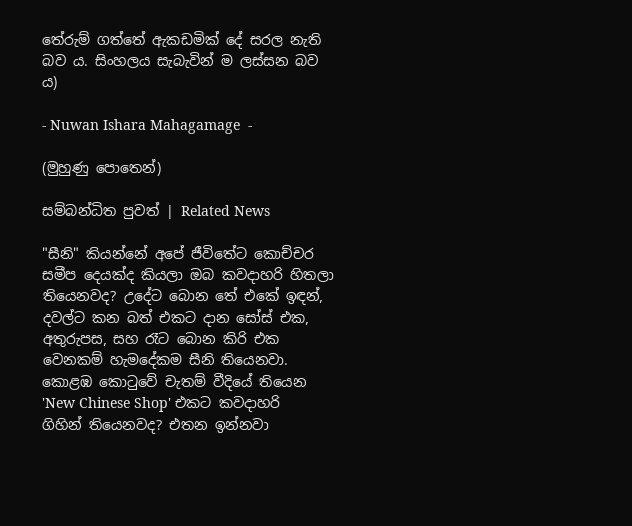තේරුම් ගත්තේ ඇකඩමික් දේ සරල නැති බව ය. සිංහලය සැබැවින් ම ලස්සන බව ය)

- Nuwan Ishara Mahagamage  -

(මුහුණු පොතෙන්)

සම්බන්ධිත පුවත් | Related News

"සීනි" කියන්නේ අපේ ජීවිතේට කොච්චර සමීප දෙයක්ද කියලා ඔබ කවදාහරි හිතලා තියෙනවද? උදේට බොන තේ එකේ ඉඳන්, දවල්ට කන බත් එකට දාන සෝස් එක, අතුරුපස, සහ රෑට බොන කිරි එක වෙනකම් හැමදේකම සීනි තියෙනවා.
කොළඹ කොටුවේ චැතම් වීදියේ තියෙන 'New Chinese Shop' එකට කවදාහරි ගිහින් තියෙනවද? එතන ඉන්නවා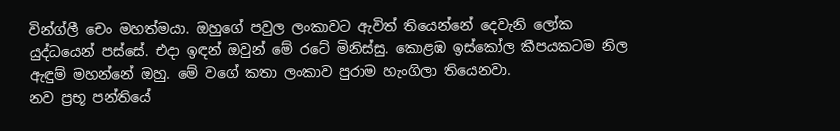වින්ග්ලී චෙං මහත්මයා. ඔහුගේ පවුල ලංකාවට ඇවිත් තියෙන්නේ දෙවැනි ලෝක යුද්ධයෙන් පස්සේ. එදා ඉඳන් ඔවුන් මේ රටේ මිනිස්සු. කොළඹ ඉස්කෝල කීපයකටම නිල ඇඳුම් මහන්නේ ඔහු. මේ වගේ කතා ලංකාව පුරාම හැංගිලා තියෙනවා.
නව ප්‍රභූ පන්තියේ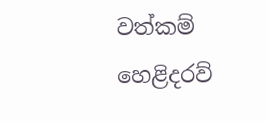වත්කම් හෙළිදරව්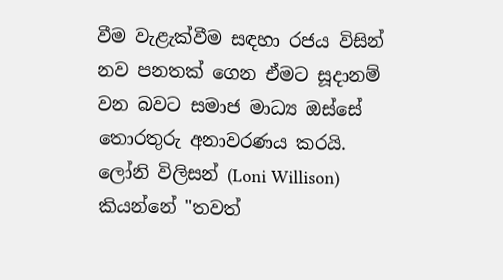වීම වැළැක්වීම සඳහා රජය විසින් නව පනතක් ගෙන ඒමට සූදානම් වන බවට සමාජ මාධ්‍ය ඔස්සේ තොරතුරු අනාවරණය කරයි.
ලෝනි විලිසන් (Loni Willison) කියන්නේ "තවත්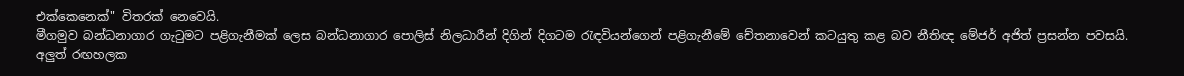එක්කෙනෙක්" විතරක් නෙවෙයි.
මීගමුව බන්ධනාගාර ගැටුමට පළිගැනීමක් ලෙස බන්ධනාගාර පොලිස් නිලධාරීන් දිගින් දිගටම රැඳවියන්ගෙන් පළිගැනීමේ චේතනාවෙන් කටයුතු කළ බව නීතිඥ මේජර් අජිත් ප්‍රසන්න පවසයි.
අලුත් රඟහලක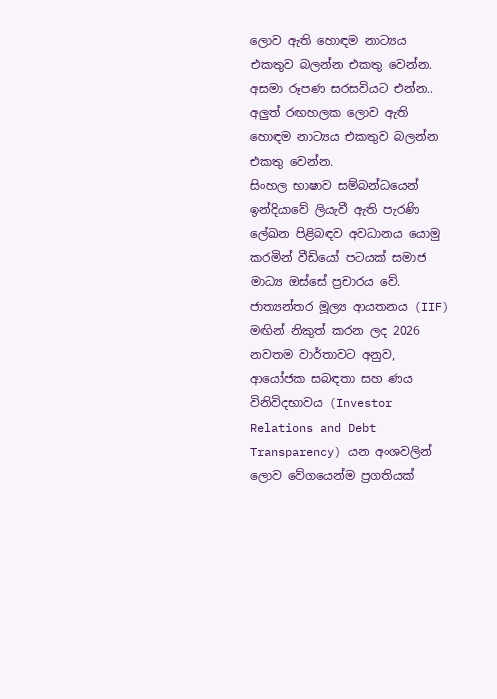ලොව ඇති හොඳම නාට්‍යය එකතුව බලන්න එකතු වෙන්න. අසමා රූපණ සරසවියට එන්න..
අලුත් රඟහලක ලොව ඇති හොඳම නාට්‍යය එකතුව බලන්න එකතු වෙන්න.
සිංහල භාෂාව සම්බන්ධයෙන් ඉන්දියාවේ ලියැවී ඇති පැරණි ලේඛන පිළිබඳව අවධානය යොමු කරමින් වීඩියෝ පටයක් සමාජ මාධ්‍ය ඔස්සේ ප්‍රචාරය වේ.
ජාත්‍යන්තර මූල්‍ය ආයතනය (IIF) මඟින් නිකුත් කරන ලද 2026 නවතම වාර්තාවට අනුව, ආයෝජක සබඳතා සහ ණය විනිවිදභාවය (Investor Relations and Debt Transparency) යන අංශවලින් ලොව වේගයෙන්ම ප්‍රගතියක්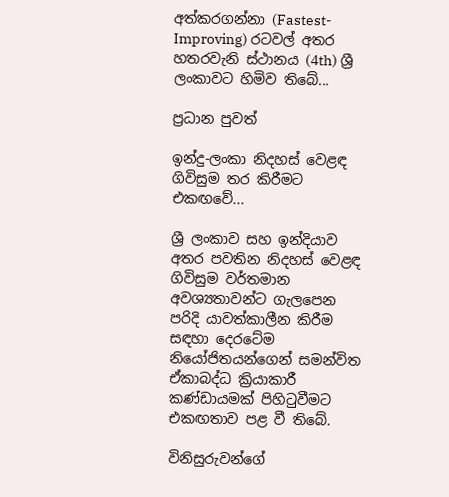අත්කරගන්නා (Fastest-Improving) රටවල් අතර හතරවැනි ස්ථානය (4th) ශ්‍රී ලංකාවට හිමිව තිබේ...

ප්‍රධාන පුවත්

ඉන්දු-ලංකා නිදහස් වෙළඳ ගිවිසුම තර කිරීමට එකඟවේ...

ශ්‍රී ලංකාව සහ ඉන්දියාව අතර පවතින නිදහස් වෙළඳ ගිවිසුම වර්තමාන අවශ්‍යතාවන්ට ගැලපෙන පරිදි යාවත්කාලීන කිරීම සඳහා දෙරටේම නියෝජිතයන්ගෙන් සමන්විත ඒකාබද්ධ ක්‍රියාකාරී කණ්ඩායමක් පිහිටුවීමට එකඟතාව පළ වී තිබේ.

විනිසුරුවන්ගේ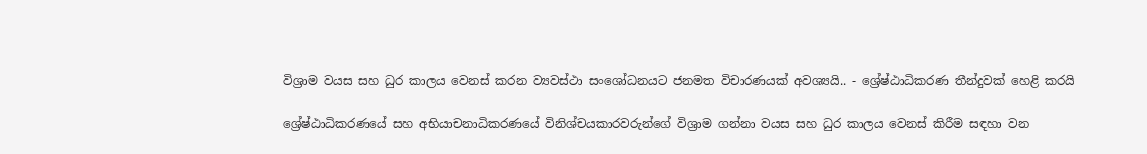විශ්‍රාම වයස සහ ධුර කාලය වෙනස් කරන ව්‍යවස්ථා සංශෝධනයට ජනමත විචාරණයක් අවශ්‍යයි.. - ශ්‍රේෂ්ඨාධිකරණ තීන්දුවක් හෙළි කරයි

ශ්‍රේෂ්ඨාධිකරණයේ සහ අභියාචනාධිකරණයේ විනිශ්චයකාරවරුන්ගේ විශ්‍රාම ගන්නා වයස සහ ධුර කාලය වෙනස් කිරීම සඳහා වන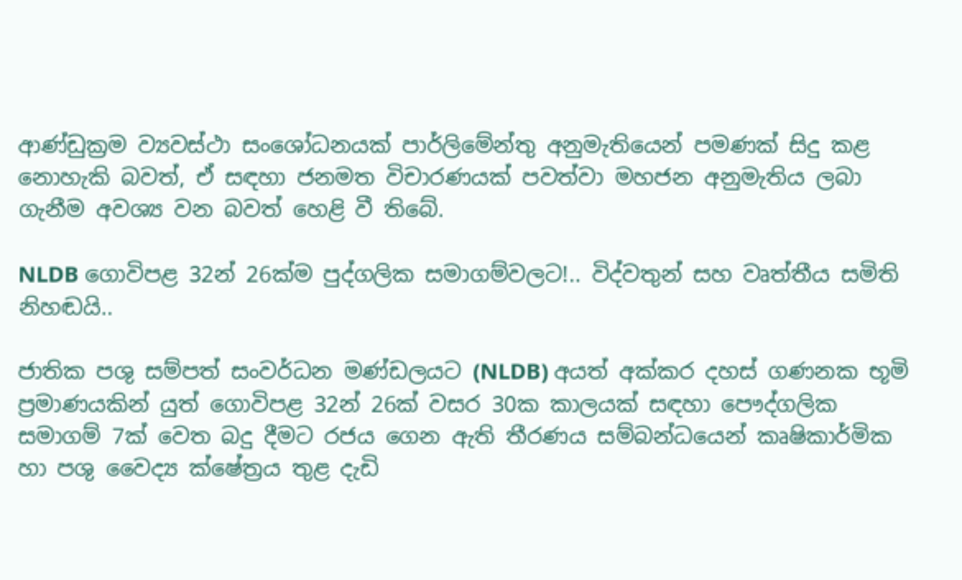ආණ්ඩුක්‍රම ව්‍යවස්ථා සංශෝධනයක් පාර්ලිමේන්තු අනුමැතියෙන් පමණක් සිදු කළ නොහැකි බවත්, ඒ සඳහා ජනමත විචාරණයක් පවත්වා මහජන අනුමැතිය ලබා ගැනීම අවශ්‍ය වන බවත් හෙළි වී තිබේ.

NLDB ගොවිපළ 32න් 26ක්ම පුද්ගලික සමාගම්වලට!.. විද්වතුන් සහ වෘත්තීය සමිති නිහඬයි..

ජාතික පශු සම්පත් සංවර්ධන මණ්ඩලයට (NLDB) අයත් අක්කර දහස් ගණනක භූමි ප්‍රමාණයකින් යුත් ගොවිපළ 32න් 26ක් වසර 30ක කාලයක් සඳහා පෞද්ගලික සමාගම් 7ක් වෙත බදු දීමට රජය ගෙන ඇති තීරණය සම්බන්ධයෙන් කෘෂිකාර්මික හා පශු වෛද්‍ය ක්ෂේත්‍රය තුළ දැඩි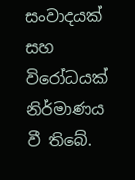සංවාදයක් සහ විරෝධයක් නිර්මාණය වී තිබේ.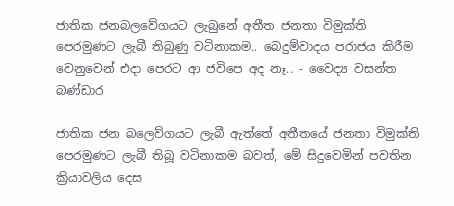ජාතික ජනබලවේගයට ලැබුනේ අතීත ජනතා විමුක්ති පෙරමුණට ලැබී තිබුණු වටිනාකම.. බෙදුම්වාදය පරාජය කිරීම වෙනුවෙන් එදා පෙරට ආ ජවිපෙ අද නෑ.. - වෛද්‍ය වසන්ත බණ්ඩාර

ජාතික ජන බලෙව්ගයට ලැබී ඇත්තේ අතීතයේ ජනතා විමුක්ති පෙරමුණට ලැබී තිබූ වටිනාකම බවත්, මේ සිදුවෙමින් පවතින ක්‍රියාවලිය දෙස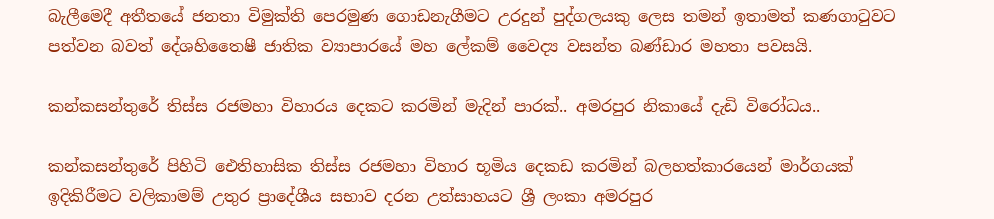බැලීමෙදී අතීතයේ ජනතා විමුක්ති පෙරමුණ ගොඩනැගීමට උරදුන් පුද්ගලයකු ලෙස තමන් ඉතාමත් කණගාටුවට පත්වන බවත් දේශහිතෛෂී ජාතික ව්‍යාපාරයේ මහ ලේකම් වෛද්‍ය වසන්ත බණ්ඩාර මහතා පවසයි.

කන්කසන්තුරේ තිස්ස රජමහා විහාරය දෙකට කරමින් මැදින් පාරක්.. අමරපුර නිකායේ දැඩි විරෝධය..

කන්කසන්තුරේ පිහිටි ඓතිහාසික තිස්ස රජමහා විහාර භූමිය දෙකඩ කරමින් බලහත්කාරයෙන් මාර්ගයක් ඉදිකිරීමට වලිකාමම් උතුර ප්‍රාදේශීය සභාව දරන උත්සාහයට ශ්‍රී ලංකා අමරපුර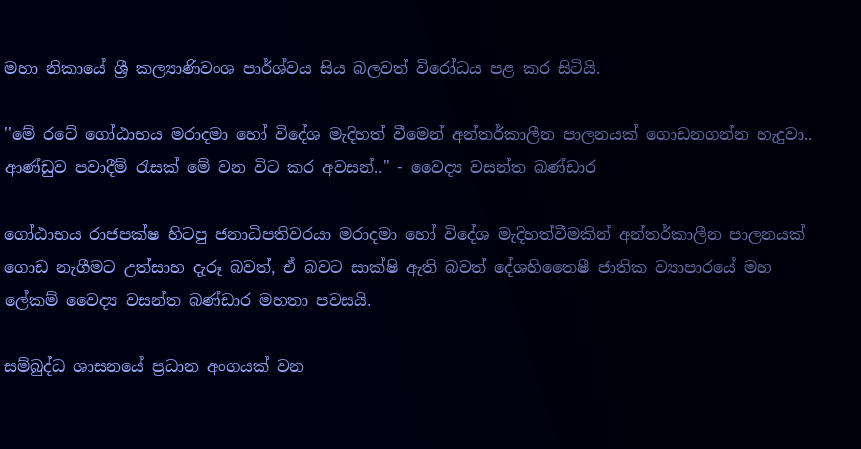මහා නිකායේ ශ්‍රී කල්‍යාණිවංශ පාර්ශ්වය සිය බලවත් විරෝධය පළ කර සිටියි.

''මේ රටේ ගෝඨාභය මරාදමා හෝ විදේශ මැදිහත් වීමෙන් අන්තර්කාලීන පාලනයක් ගොඩනගන්න හැදුවා.. ආණ්ඩුව පවාදීම් රැසක් මේ වන විට කර අවසන්.." - වෛද්‍ය වසන්ත බණ්ඩාර

ගෝඨාභය රාජපක්ෂ හිටපු ජනාධිපතිවරයා මරාදමා හෝ විදේශ මැදිහත්වීමකින් අන්තර්කාලීන පාලනයක් ගොඩ නැගීමට උත්සාහ දැරූ බවත්, ඒ බවට සාක්ෂි ඇති බවත් දේශහිතෛෂී ජාතික ව්‍යාපාරයේ මහ ලේකම් වෛද්‍ය වසන්ත බණ්ඩාර මහතා පවසයි.

සම්බුද්ධ ශාසනයේ ප්‍රධාන අංගයක් වන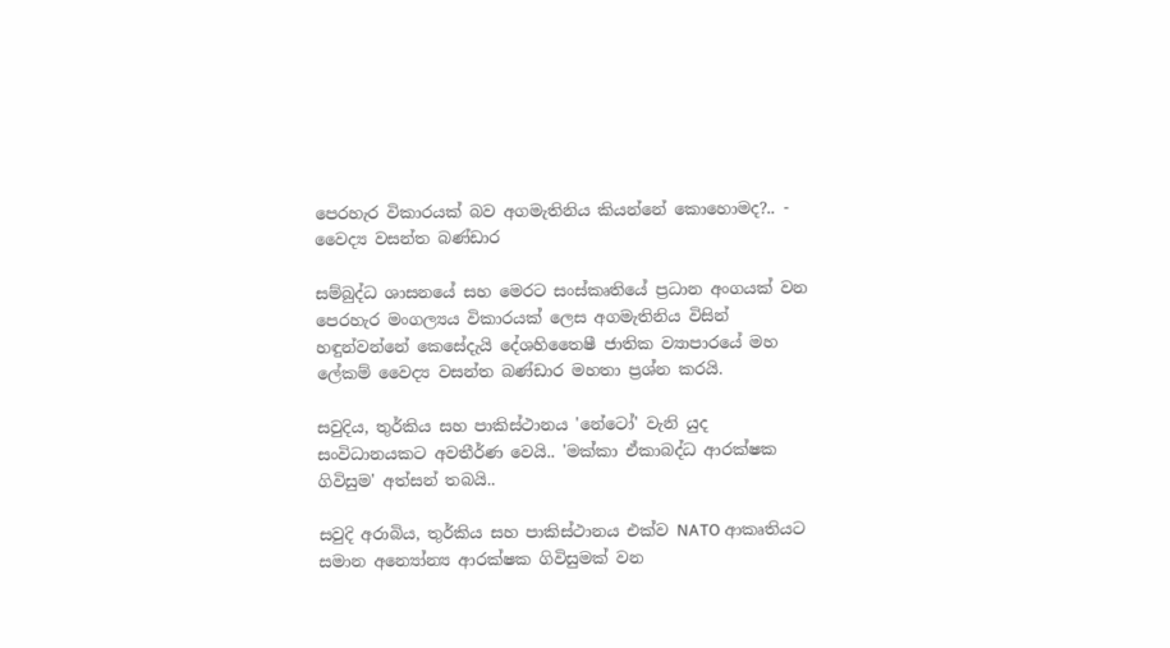පෙරහැර විකාරයක් බව අගමැතිනිය කියන්නේ කොහොමද?.. - වෛද්‍ය වසන්ත බණ්ඩාර

සම්බුද්ධ ශාසනයේ සහ මෙරට සංස්කෘතියේ ප්‍රධාන අංගයක් වන පෙරහැර මංගල්‍යය විකාරයක් ලෙස අගමැතිනිය විසින් හඳුන්වන්නේ කෙසේදැයි දේශහිතෛෂී ජාතික ව්‍යාපාරයේ මහ ලේකම් වෛද්‍ය වසන්ත බණ්ඩාර මහතා ප්‍රශ්න කරයි.

සවුදිය, තුර්කිය සහ පාකිස්ථානය 'නේටෝ' වැනි යුද සංවිධානයකට අවතීර්ණ වෙයි.. 'මක්කා ඒකාබද්ධ ආරක්ෂක ගිවිසුම' අත්සන් තබයි..

සවුදි අරාබිය, තුර්කිය සහ පාකිස්ථානය එක්ව NATO ආකෘතියට සමාන අන්‍යෝන්‍ය ආරක්ෂක ගිවිසුමක් වන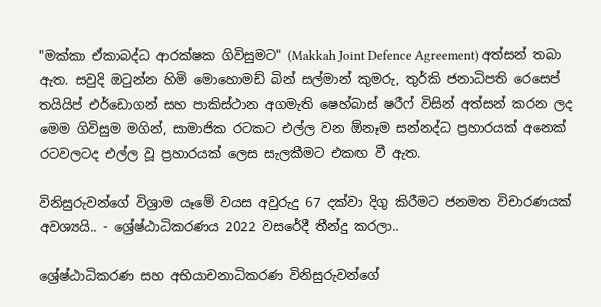"මක්කා ඒකාබද්ධ ආරක්ෂක ගිවිසුමට" (Makkah Joint Defence Agreement) අත්සන් තබා ඇත. සවුදි ඔටුන්න හිමි මොහොමඩ් බින් සල්මාන් කුමරු, තුර්කි ජනාධිපති රෙසෙප් තයියිප් එර්ඩොගන් සහ පාකිස්ථාන අගමැති ෂෙහ්බාස් ෂරීෆ් විසින් අත්සන් කරන ලද මෙම ගිවිසුම මගින්, සාමාජික රටකට එල්ල වන ඕනෑම සන්නද්ධ ප්‍රහාරයක් අනෙක් රටවලටද එල්ල වූ ප්‍රහාරයක් ලෙස සැලකීමට එකඟ වී ඇත.

විනිසුරුවන්ගේ විශ්‍රාම යෑමේ වයස අවුරුදු 67 දක්වා දිගු කිරීමට ජනමත විචාරණයක් අවශ්‍යයි.. - ශ්‍රේෂ්ඨාධිකරණය 2022 වසරේදී තීන්දු කරලා..

ශ්‍රේෂ්ඨාධිකරණ සහ අභියාචනාධිකරණ විනිසුරුවන්ගේ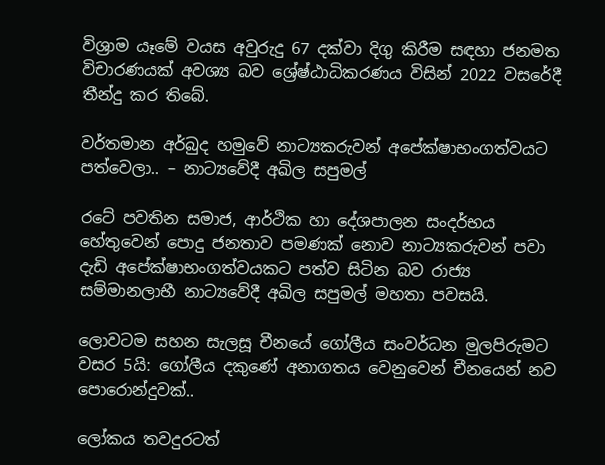විශ්‍රාම යෑමේ වයස අවුරුදු 67 දක්වා දිගු කිරීම සඳහා ජනමත විචාරණයක් අවශ්‍ය බව ශ්‍රේෂ්ඨාධිකරණය විසින් 2022 වසරේදී තීන්දු කර තිබේ.

වර්තමාන අර්බුද හමුවේ නාට්‍යකරුවන් අපේක්ෂාභංගත්වයට පත්වෙලා.. – නාට්‍යවේදී අඛිල සපුමල්

රටේ පවතින සමාජ, ආර්ථික හා දේශපාලන සංදර්භය හේතුවෙන් පොදු ජනතාව පමණක් නොව නාට්‍යකරුවන් පවා දැඩි අපේක්ෂාභංගත්වයකට පත්ව සිටින බව රාජ්‍ය සම්මානලාභී නාට්‍යවේදී අඛිල සපුමල් මහතා පවසයි.

ලොවටම සහන සැලසූ චීනයේ ගෝලීය සංවර්ධන මුලපිරුමට වසර 5යි: ගෝලීය දකුණේ අනාගතය වෙනුවෙන් චීනයෙන් නව පොරොන්දුවක්..

ලෝකය තවදුරටත්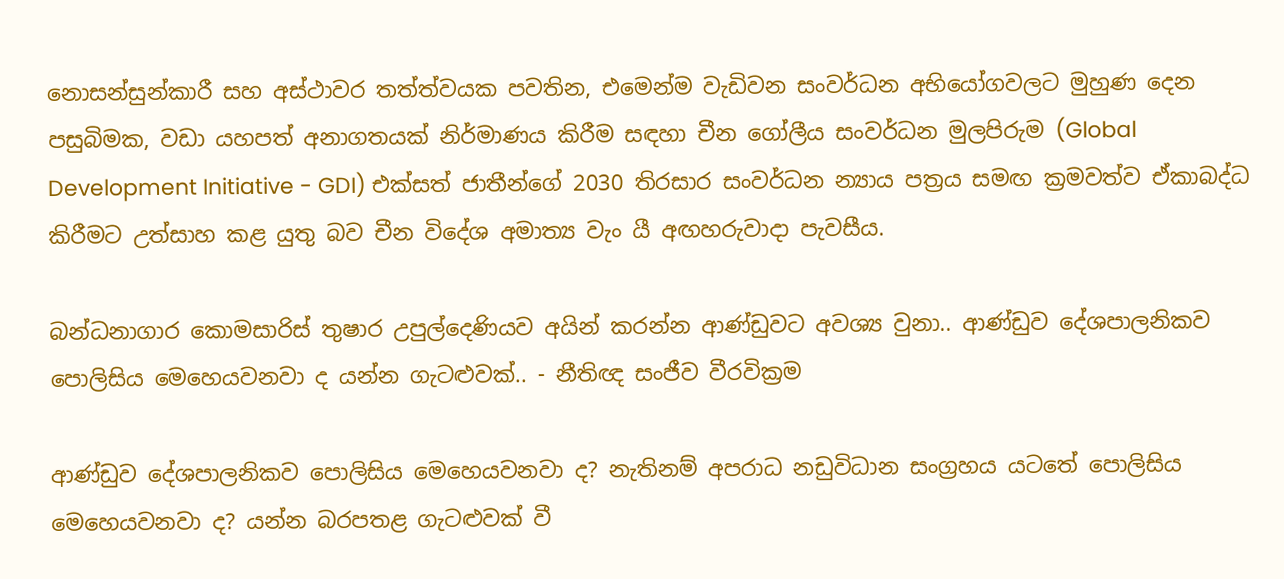නොසන්සුන්කාරී සහ අස්ථාවර තත්ත්වයක පවතින, එමෙන්ම වැඩිවන සංවර්ධන අභියෝගවලට මුහුණ දෙන පසුබිමක, වඩා යහපත් අනාගතයක් නිර්මාණය කිරීම සඳහා චීන ගෝලීය සංවර්ධන මුලපිරුම (Global Development Initiative - GDI) එක්සත් ජාතීන්ගේ 2030 තිරසාර සංවර්ධන න්‍යාය පත්‍රය සමඟ ක්‍රමවත්ව ඒකාබද්ධ කිරීමට උත්සාහ කළ යුතු බව චීන විදේශ අමාත්‍ය වැං යී අඟහරුවාදා පැවසීය.

බන්ධනාගාර කොමසාරිස් තුෂාර උපුල්දෙණියව අයින් කරන්න ආණ්ඩුවට අවශ්‍ය වුනා.. ආණ්ඩුව දේශපාලනිකව පොලිසිය මෙහෙයවනවා ද යන්න ගැටළුවක්.. - නීතිඥ සංජීව වීරවික්‍රම

ආණ්ඩුව දේශපාලනිකව පොලිසිය මෙහෙයවනවා ද? නැතිනම් අපරාධ නඩුවිධාන සංග්‍රහය යටතේ පොලිසිය මෙහෙයවනවා ද? යන්න බරපතළ ගැටළුවක් වී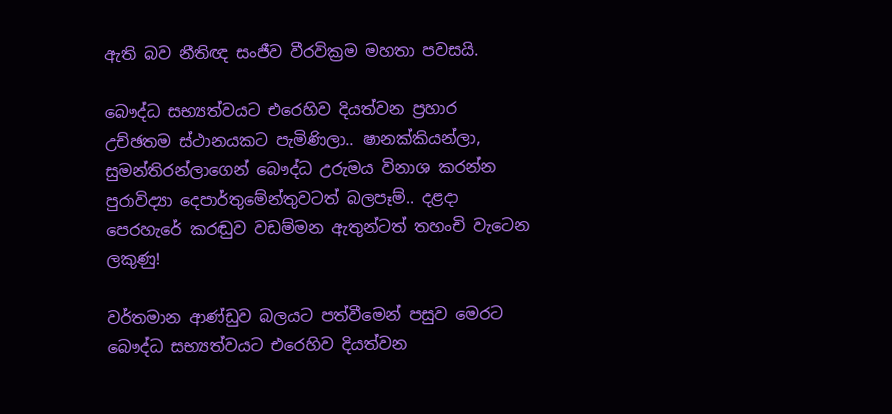ඇති බව නීතිඥ සංජීව වීරවික්‍රම මහතා පවසයි.

බෞද්ධ සභ්‍යත්වයට එරෙහිව දියත්වන ප්‍රහාර උච්ඡතම ස්ථානයකට පැමිණිලා.. ෂානක්කියන්ලා, සුමන්තිරන්ලාගෙන් බෞද්ධ උරුමය විනාශ කරන්න පුරාවිද්‍යා දෙපාර්තුමේන්තුවටත් බලපෑම්.. දළදා පෙරහැරේ කරඬුව වඩම්මන ඇතුන්ටත් තහංචි වැටෙන ලකුණු!

වර්තමාන ආණ්ඩුව බලයට පත්වීමෙන් පසුව මෙරට බෞද්ධ සභ්‍යත්වයට එරෙහිව දියත්වන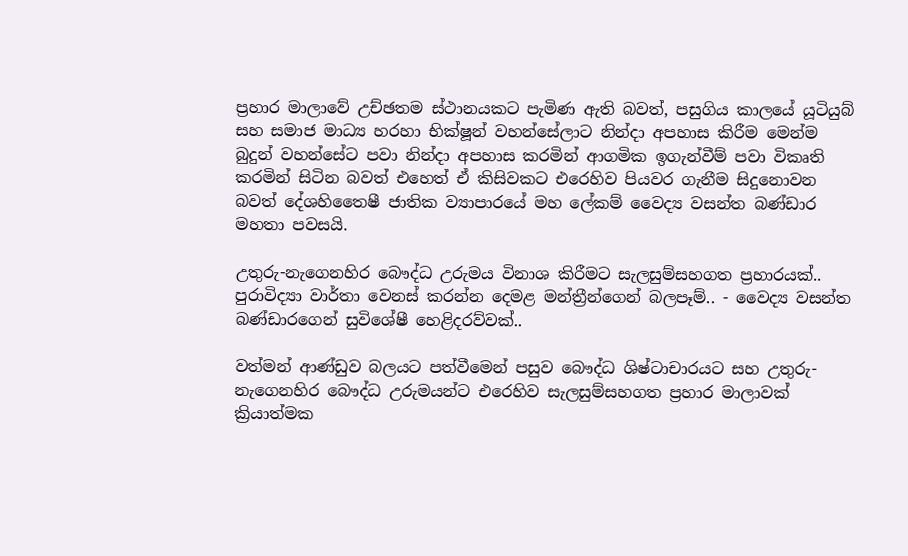ප්‍රහාර මාලාවේ උච්ඡතම ස්ථානයකට පැමිණ ඇති බවත්, පසුගිය කාලයේ යූටියුබ් සහ සමාජ මාධ්‍ය හරහා භික්ෂූන් වහන්සේලාට නින්දා අපහාස කිරීම මෙන්ම බුදුන් වහන්සේට පවා නින්දා අපහාස කරමින් ආගමික ඉගැන්වීම් පවා විකෘති කරමින් සිටින බවත් එහෙත් ඒ කිසිවකට එරෙහිව පියවර ගැනීම සිදුනොවන බවත් දේශහිතෛෂී ජාතික ව්‍යාපාරයේ මහ ලේකම් වෛද්‍ය වසන්ත බණ්ඩාර මහතා පවසයි.

උතුරු-නැගෙනහිර බෞද්ධ උරුමය විනාශ කිරීමට සැලසුම්සහගත ප්‍රහාරයක්.. පුරාවිද්‍යා වාර්තා වෙනස් කරන්න දෙමළ මන්ත්‍රීන්ගෙන් බලපෑම්.. - වෛද්‍ය වසන්ත බණ්ඩාරගෙන් සුවිශේෂී හෙළිදරව්වක්..

වත්මන් ආණ්ඩුව බලයට පත්වීමෙන් පසුව බෞද්ධ ශිෂ්ටාචාරයට සහ උතුරු-නැගෙනහිර බෞද්ධ උරුමයන්ට එරෙහිව සැලසුම්සහගත ප්‍රහාර මාලාවක් ක්‍රියාත්මක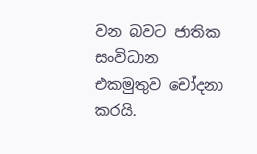වන බවට ජාතික සංවිධාන එකමුතුව චෝදනා කරයි.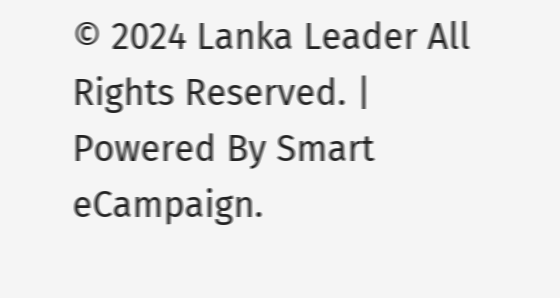© 2024 Lanka Leader All Rights Reserved. |
Powered By Smart eCampaign.